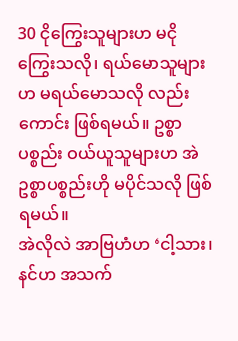30 ငိုကြွေးသူများဟ မငိုကြွေးသလို၊ ရယ်မောသူများဟ မရယ်မောသလို လည်းကောင်း ဖြစ်ရမယ်။ ဥစ္စာပစ္စည်း ဝယ်ယူသူများဟ အဲဥစ္စာပစ္စည်းဟို မပိုင်သလို ဖြစ်ရမယ်။
အဲလိုလဲ အာဗြဟံဟ ‘ငါ့သား၊ နင်ဟ အသက်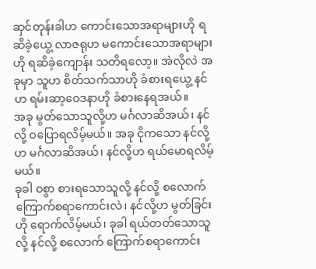ဆှင်တုန်းခါဟ ကောင်းသောအရာများဟို ရဆိခဲ့ယွေ့ လာဇရုဟ မကောင်းသောအရာများဟို ရဆိခဲ့ကျောန်း သတိရလော့။ အဲလိုလဲ အခုမှာ သူဟ စိတ်သက်သာဟို ခံစားရယွေ့ နင်ဟ ရမ်းဆာ့ဝေဒနာဟို ခံစားနေရအယ်။
အခု မွတ်သောသူလို့ဟ မင်္ဂလာဆိအယ်၊ နင်လို့ ဝပြောရလိမ့်မယ်။ အခု ငိုကသော နင်လို့ဟ မင်္ဂလာဆိအယ်၊ နင်လို့ဟ ရယ်မောရလိမ့်မယ်။
ခုခါ ဝစွာ စားရသောသူလို့ နင်လို့ စလောက် ကြောက်စရာကောင်းလဲ၊ နင်လို့ဟ မွတ်ခြင်းဟို ရောက်လိမ့်မယ်၊ ခုခါ ရယ်တတ်သောသူလို့ နင်လို့ စလောက် ကြောက်စရာကောင်း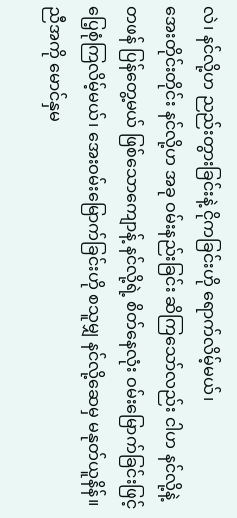လဲ၊ နင်လို့ဟ ညည်းတွားခြင်းနဲ့ ငိုကခြင်းဟို ရောက်လိမ့်မယ်၊
အေးတိုင်းတိုင်း နင်လို့ဟ အခု ဝမ်းနည်းခြင်း ဆိကြသော်လည်း ငါဟ နင်လို့နဲ့ တဖန် ပြန်တွေ့မယ် ဖြစ်သောကျောန့် နင်လို့ရဲ့ စိတ်နေလုံး ဝမ်းမြောက်ခြင်းဖြင့် ပြေ့စုံကြလိမ့်မယ်၊ အေးဝမ်းမြောက်ခြင်းဟို စသူမျှ နင်လို့ဆေမှ မနုတ်ယူနိန်။
ညီအကို မောင်နှမ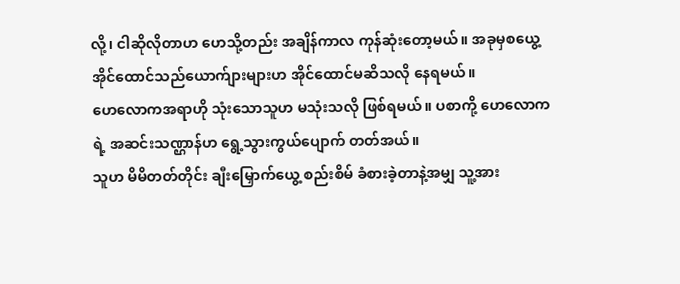လို့၊ ငါဆိုလိုတာဟ ဟေသို့တည်း အချိန်ကာလ ကုန်ဆုံးတော့မယ်။ အခုမှစယွေ့ အိုင်ထောင်သည်ယောက်ျားများဟ အိုင်ထောင်မဆိသလို နေရမယ်။
ဟေလောကအရာဟို သုံးသောသူဟ မသုံးသလို ဖြစ်ရမယ်။ ပစာကို့ ဟေလောကရဲ့ အဆင်းသဏ္ဌာန်ဟ ရွေ့သွားကွယ်ပျောက် တတ်အယ်။
သူဟ မိမိတတ်တိုင်း ချီးမြှောက်ယွေ့ စည်းစိမ် ခံစားခဲ့တာနဲ့အမျှ သူ့အား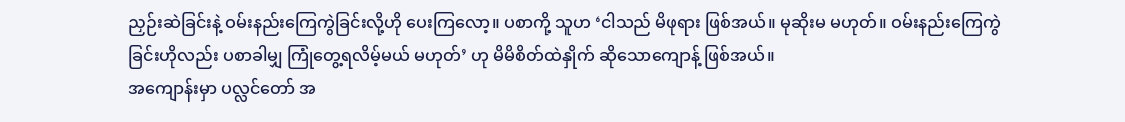ညှဉ်းဆဲခြင်းနဲ့ ဝမ်းနည်းကြေကွဲခြင်းလို့ဟို ပေးကြလော့။ ပစာကို့ သူဟ ‘ငါသည် မိဖုရား ဖြစ်အယ်။ မုဆိုးမ မဟုတ်။ ဝမ်းနည်းကြေကွဲခြင်းဟိုလည်း ပစာခါမျှ ကြုံတွေ့ရလိမ့်မယ် မဟုတ်’ ဟု မိမိစိတ်ထဲနှိုက် ဆိုသောကျောန့် ဖြစ်အယ်။
အကျောန်းမှာ ပလ္လင်တော် အ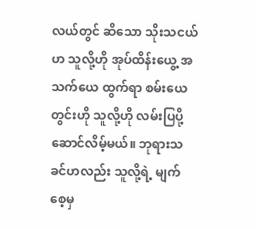လယ်တွင် ဆိသော သိုးသငယ်ဟ သူလို့ဟို အုပ်ထိန်းယွေ့ အသက်ယေ ထွက်ရာ စမ်းယေတွင်းဟို သူလို့ဟို လမ်းပြပို့ဆောင်လိမ့်မယ်။ ဘုရားသခင်ဟလည်း သူလို့ရဲ့ မျက်စေ့မှ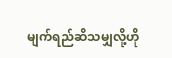မျက်ရည်ဆိသမျှလို့ဟို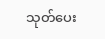သုတ်ပေး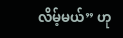လိမ့်မယ်” ဟု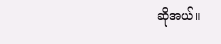ဆိုအယ်။